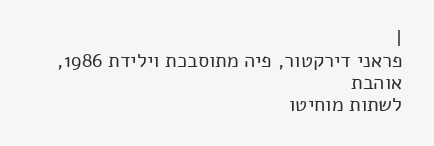|
פראני דירקטור, פיה מתוסבכת וילידת 1986, אוהבת
לשתות מוחיטו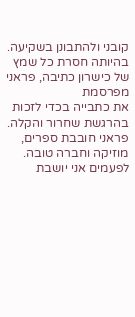קובני ולהתבונן בשקיעה.
בהיותה חסרת כל שמץ של כישרון כתיבה, פראני מפרסמת
את כתבייה בכדי לזכות בהרגשת שחרור והקלה.
פראני חובבת ספרים, מוזיקה וחברה טובה.
לפעמים אני יושבת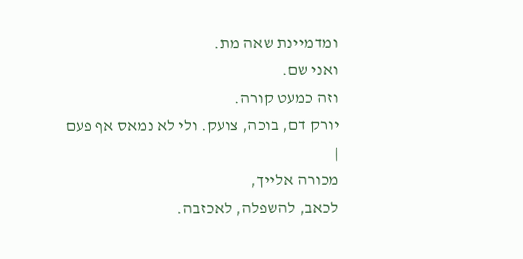ומדמיינת שאה מת.
ואני שם.
וזה כמעט קורה.
יורק דם, בוכה, צועק. ולי לא נמאס אף פעם
|
מכורה אלייך,
לכאב, להשפלה, לאכזבה.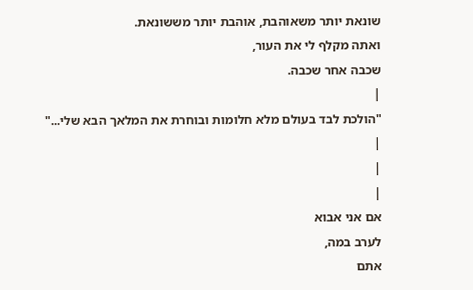שונאת יותר משאוהבת, אוהבת יותר מששונאת.
ואתה מקלף לי את העור,
שכבה אחר שכבה.
|
"הולכת לבד בעולם מלא חלומות ובוחרת את המלאך הבא שלי..."
|
|
|
אם אני אבוא
לערב במה,
אתם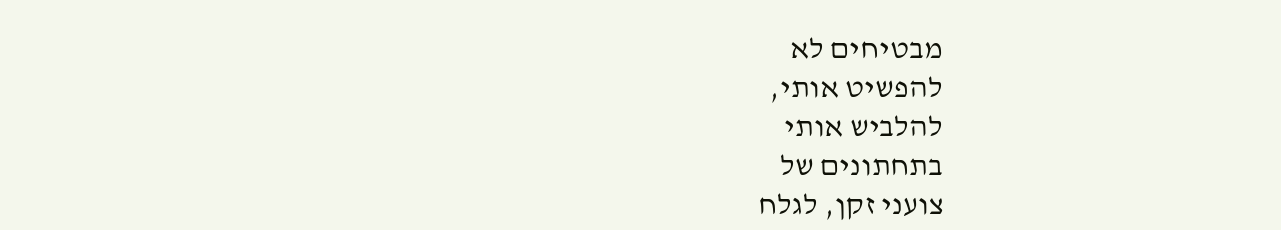מבטיחים לא
להפשיט אותי,
להלביש אותי
בתחתונים של
צועני זקן, לגלח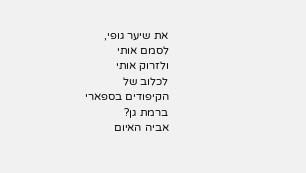את שיער גופי,
לסמם אותי
ולזרוק אותי
לכלוב של
הקיפודים בספארי
ברמת גן?
אביה האיום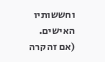וחששותיו
האישים.
(אם זה קרה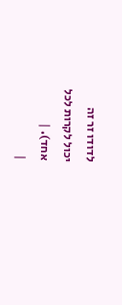לדודו זר זה
יכול לקרות לכל
אחד). |
|